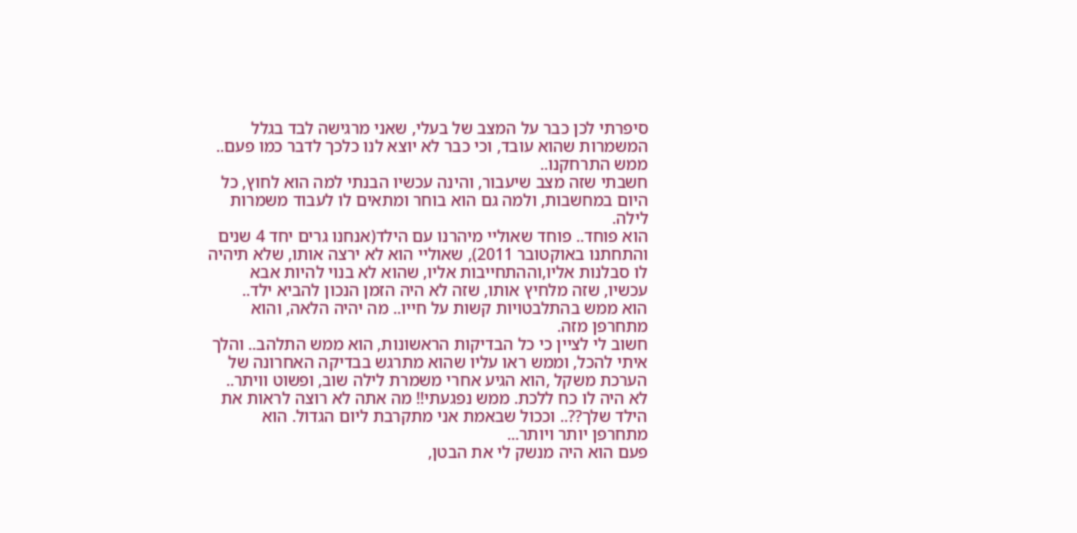סיפרתי לכן כבר על המצב של בעלי, שאני מרגישה לבד בגלל המשמרות שהוא עובד, וכי כבר לא יוצא לנו כלכך לדבר כמו פעם.. ממש התרחקנו..
חשבתי שזה מצב שיעבור, והינה עכשיו הבנתי למה הוא לחוץ, כל היום במחשבות, ולמה גם הוא בוחר ומתאים לו לעבוד משמרות לילה.
הוא פוחד.. פוחד שאוליי מיהרנו עם הילד(אנחנו גרים יחד 4 שנים והתחתנו באוקטובר 2011), שאוליי הוא לא ירצה אותו, שלא תיהיה לו סבלנות אליו,וההתחייבות אליו, שהוא לא בנוי להיות אבא עכשיו, שזה מלחיץ אותו, שזה לא היה הזמן הנכון להביא ילד..
הוא ממש בהתלבטויות קשות על חייו.. מה יהיה הלאה, והוא מתחרפן מזה.
חשוב לי לציין כי כל הבדיקות הראשונות, הוא ממש התלהב.. והלך איתי להכל, וממש ראו עליו שהוא מתרגש בבדיקה האחרונה של הערכת משקל ,הוא הגיע אחרי משמרת לילה שוב, ופשוט וויתר.. לא היה לו כח ללכת. ממש נפגעתי!! מה אתה לא רוצה לראות את הילד שלך??.. וככול שבאמת אני מתקרבת ליום הגדול. הוא מתחרפן יותר ויותר...
פעם הוא היה מנשק לי את הבטן,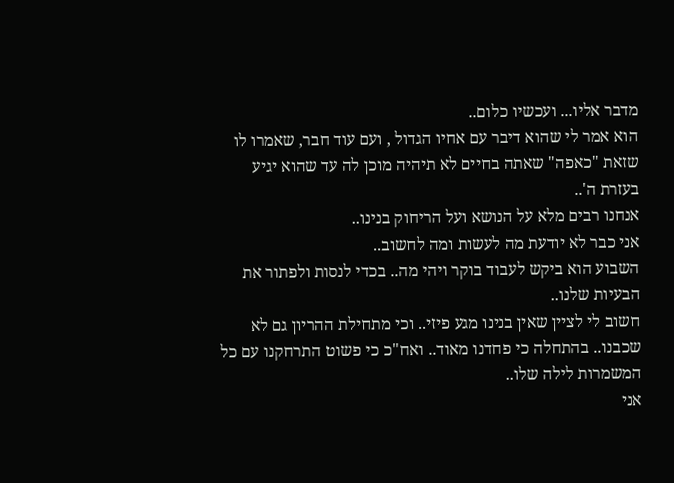מדבר אליו... ועכשיו כלום..
הוא אמר לי שהוא דיבר עם אחיו הגדול , ועם עוד חבר, שאמרו לו שזאת "כאפה" שאתה בחיים לא תיהיה מוכן לה עד שהוא יגיע בעזרת ה'..
אנחנו רבים מלא על הנושא ועל הריחוק בנינו..
אני כבר לא יודעת מה לעשות ומה לחשוב..
השבוע הוא ביקש לעבוד בוקר ויהי מה.. בכדי לנסות ולפתור את הבעיות שלנו..
חשוב לי לציין שאין בנינו מגע פיזי.. וכי מתחילת ההריון גם לא שכבנו.. בהתחלה כי פחדנו מאוד.. ואח"כ כי פשוט התרחקנו עם כל המשמרות לילה שלו..
אני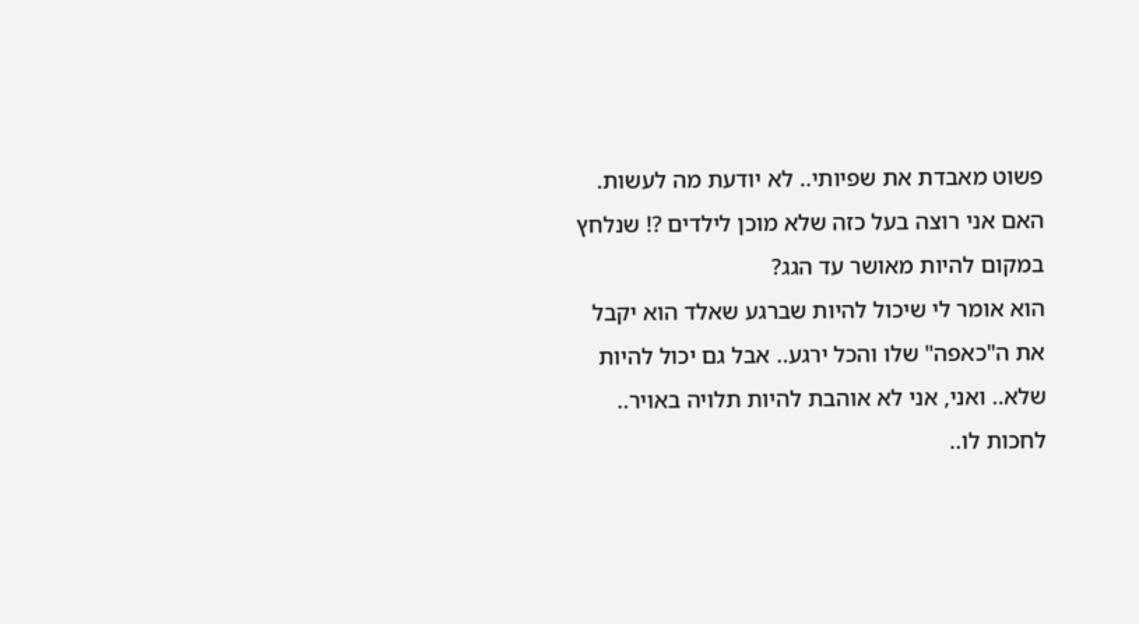פשוט מאבדת את שפיותי.. לא יודעת מה לעשות.
האם אני רוצה בעל כזה שלא מוכן לילדים ?! שנלחץ במקום להיות מאושר עד הגג?
הוא אומר לי שיכול להיות שברגע שאלד הוא יקבל את ה"כאפה" שלו והכל ירגע.. אבל גם יכול להיות שלא.. ואני, אני לא אוהבת להיות תלויה באויר.. לחכות לו..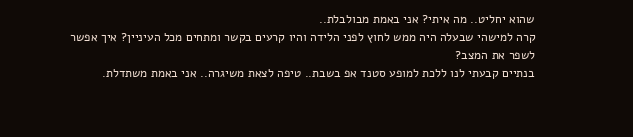שהוא יחליט.. מה איתי? אני באמת מבולבלת..
קרה למישהי שבעלה היה ממש לחוץ לפני הלידה והיו קרעים בקשר ומתחים מכל העיניין? איך אפשר לשפר את המצב?
בנתיים קבעתי לנו ללכת למופע סטנד אפ בשבת.. טיפה לצאת משיגרה.. אני באמת משתדלת.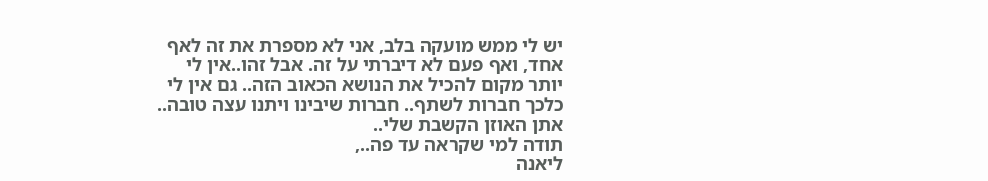יש לי ממש מועקה בלב, אני לא מספרת את זה לאף אחד, ואף פעם לא דיברתי על זה. אבל זהו..אין לי יותר מקום להכיל את הנושא הכאוב הזה.. גם אין לי כלכך חברות לשתף.. חברות שיבינו ויתנו עצה טובה..
אתן האוזן הקשבת שלי..
תודה למי שקראה עד פה..,
ליאנה